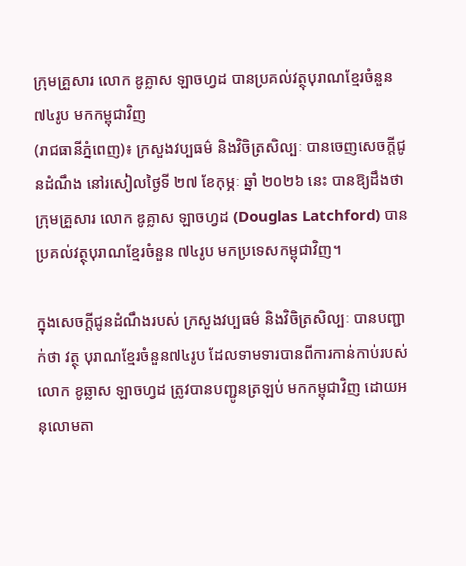ក្រុមគ្រួសារ លោក ឌូគ្លាស ឡាចហ្វដ បានប្រគល់វត្ថុបុរាណខ្មែរចំនួន ៧៤រូប មកកម្ពុជាវិញ
(រាជធានីភ្នំពេញ)៖ ក្រសួងវប្បធម៌ និងវិចិត្រសិល្បៈ បានចេញសេចក្តីជូនដំណឹង នៅរសៀលថ្ងៃទី ២៧ ខែកុម្ភៈ ឆ្នាំ ២០២៦ នេះ បានឱ្យដឹងថា ក្រុមគ្រួសារ លោក ឌូគ្លាស ឡាចហ្វដ (Douglas Latchford) បានប្រគល់វត្ថុបុរាណខ្មែរចំនួន ៧៤រូប មកប្រទេសកម្ពុជាវិញ។

ក្នុងសេចក្ដីជូនដំណឹងរបស់ ក្រសួងវប្បធម៌ និងវិចិត្រសិល្បៈ បានបញ្ជាក់ថា វត្ថុ បុរាណខ្មែរចំនួន៧៤រូប ដែលទាមទារបានពីការកាន់កាប់របស់លោក ខូឆ្លាស ឡាចហ្វដ ត្រូវបានបញ្ជូនត្រឡប់ មកកម្ពុជាវិញ ដោយអនុលោមតា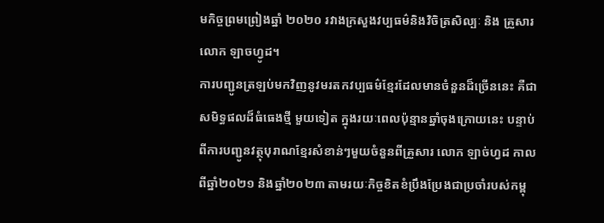មកិច្ចព្រមព្រៀងឆ្នាំ ២០២០ រវាងក្រសួងវប្បធម៌និងវិចិត្រសិល្បៈ និង គ្រួសារ លោក ឡាចហ្វូដ។
ការបញ្ជូនត្រឡប់មកវិញនូវមរតកវប្បធម៌ខ្មែរដែលមានចំនួនដ៏ច្រើននេះ គឺជាសមិទ្ធផលដ៏ធំធេងថ្មី មួយទៀត ក្នុងរយៈពេលប៉ុន្មានឆ្នាំចុងក្រោយនេះ បន្ទាប់ពីការបញ្ជូនវត្ថុបុរាណខ្មែរសំខាន់ៗមួយចំនួនពីគ្រួសារ លោក ឡាច់ហ្វដ កាលពីឆ្នាំ២០២១ និងឆ្នាំ២០២៣ តាមរយៈកិច្ចខិតខំប្រឹងប្រែងជាប្រចាំរបស់កម្ពុ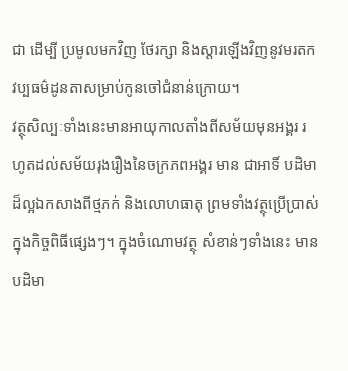ជា ដើម្បី ប្រមូលមកវិញ ថែរក្សា និងស្តារឡើងវិញនូវមរតកវប្បធម៌ដូនតាសម្រាប់កូនចៅជំនាន់ក្រោយ។
វត្ថុសិល្បៈទាំងនេះមានអាយុកាលតាំងពីសម័យមុនអង្គរ រហូតដល់សម័យរុងរឿងនៃចក្រភពអង្គរ មាន ជាអាទិ៍ បដិមាដ៏ល្អឯកសាងពីថ្មភក់ និងលោហធាតុ ព្រមទាំងវត្ថុប្រើប្រាស់ក្នុងកិច្ចពិធីផ្សេងៗ។ ក្នុងចំណោមវត្ថុ សំខាន់ៗទាំងនេះ មានបដិមា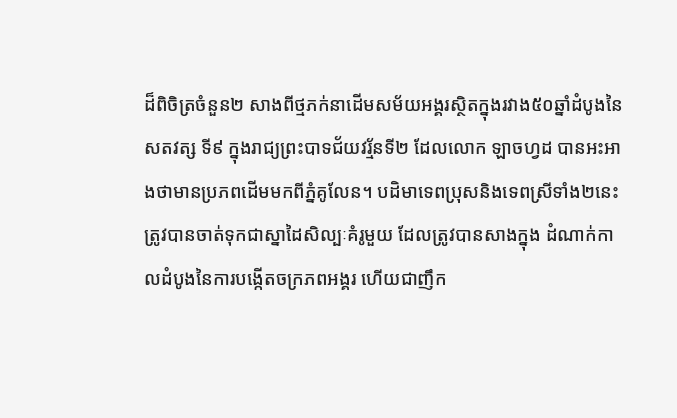ដ៏ពិចិត្រចំនួន២ សាងពីថ្មភក់នាដើមសម័យអង្គរស្ថិតក្នុងរវាង៥០ឆ្នាំដំបូងនៃសតវត្ស ទី៩ ក្នុងរាជ្យព្រះបាទជ័យវរ្ម័នទី២ ដែលលោក ឡាចហ្វដ បានអះអាងថាមានប្រភពដើមមកពីភ្នំគូលែន។ បដិមាទេពប្រុសនិងទេពស្រីទាំង២នេះ ត្រូវបានចាត់ទុកជាស្នាដៃសិល្បៈគំរូមួយ ដែលត្រូវបានសាងក្នុង ដំណាក់កាលដំបូងនៃការបង្កើតចក្រភពអង្គរ ហើយជាញឹក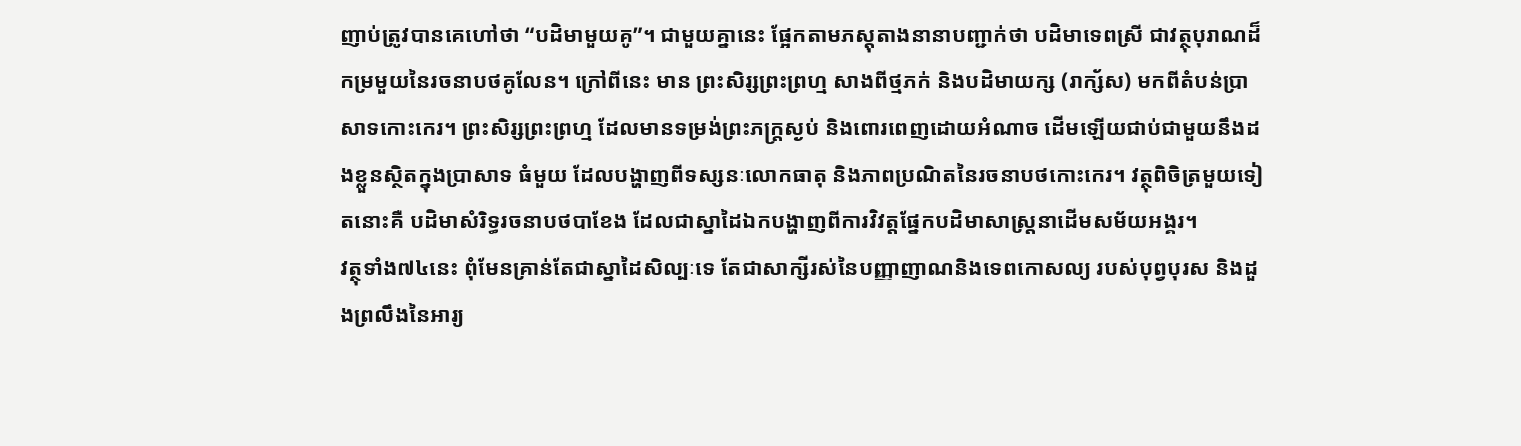ញាប់ត្រូវបានគេហៅថា “បដិមាមួយគូ”។ ជាមួយគ្នានេះ ផ្អែកតាមភស្តុតាងនានាបញ្ជាក់ថា បដិមាទេពស្រី ជាវត្ថុបុរាណដ៏កម្រមួយនៃរចនាបថគូលែន។ ក្រៅពីនេះ មាន ព្រះសិរ្សព្រះព្រហ្ម សាងពីថ្មភក់ និងបដិមាយក្ស (រាក្ស័ស) មកពីតំបន់ប្រាសាទកោះកេរ។ ព្រះសិរ្សព្រះព្រហ្ម ដែលមានទម្រង់ព្រះភក្ត្រស្ងប់ និងពោរពេញដោយអំណាច ដើមឡើយជាប់ជាមួយនឹងដងខ្លួនស្ថិតក្នុងប្រាសាទ ធំមួយ ដែលបង្ហាញពីទស្សនៈលោកធាតុ និងភាពប្រណិតនៃរចនាបថកោះកេរ។ វត្ថុពិចិត្រមួយទៀតនោះគឺ បដិមាសំរិទ្ធរចនាបថបាខែង ដែលជាស្នាដៃឯកបង្ហាញពីការវិវត្តផ្នែកបដិមាសាស្ត្រនាដើមសម័យអង្គរ។
វត្ថុទាំង៧៤នេះ ពុំមែនគ្រាន់តែជាស្នាដៃសិល្បៈទេ តែជាសាក្សីរស់នៃបញ្ញាញាណនិងទេពកោសល្យ របស់បុព្វបុរស និងដួងព្រលឹងនៃអារ្យ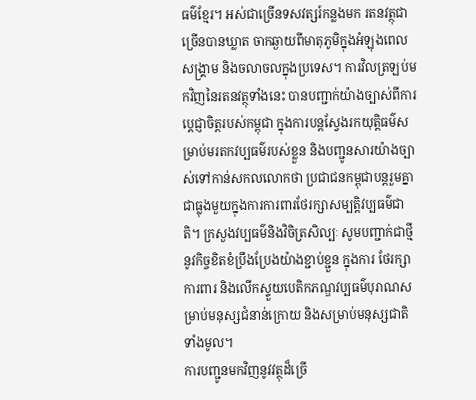ធម៌ខ្មែរ។ អស់ជាច្រើនទសវត្សរ៍កន្លងមក រតនវត្ថុជាច្រើនបានឃ្លាត ចាកឆ្ងាយពីមាតុភូមិក្នុងអំឡុងពេលសង្គ្រាម និងចលាចលក្នុងប្រទេស។ ការវិលត្រឡប់មកវិញនៃរតនវត្ថុទាំងនេះ បានបញ្ជាក់យ៉ាងច្បាស់ពីការប្តេជ្ញាចិត្តរបស់កម្ពុជា ក្នុងការបន្តស្វែងរកយុត្តិធម៌សម្រាប់មរតកវប្បធម៌របស់ខ្លួន និងបញ្ជូនសារយ៉ាងច្បាស់ទៅកាន់សកលលោកថា ប្រជាជនកម្ពុជាបន្តរួមគ្នាជាធ្លុងមួយក្នុងការការពារថែរក្សាសម្បត្តិវប្បធម៌ជាតិ។ ក្រសួងវប្បធម៌និងវិចិត្រសិល្បៈ សូមបញ្ជាក់ជាថ្មីនូវកិច្ចខិតខំប្រឹងប្រែងយ៉ាងខ្ជាប់ខ្ជួន ក្នុងការ ថែរក្សាការពារ និងលើកស្ទួយបេតិកភណ្ឌវប្បធម៌បុរាណសម្រាប់មនុស្សជំនាន់ក្រោយ និងសម្រាប់មនុស្សជាតិ ទាំងមូល។
ការបញ្ជូនមកវិញនូវវត្ថុដ៏ច្រើ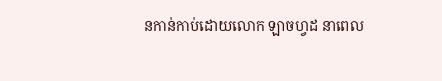នកាន់កាប់ដោយលោក ឡាចហ្វដ នាពេល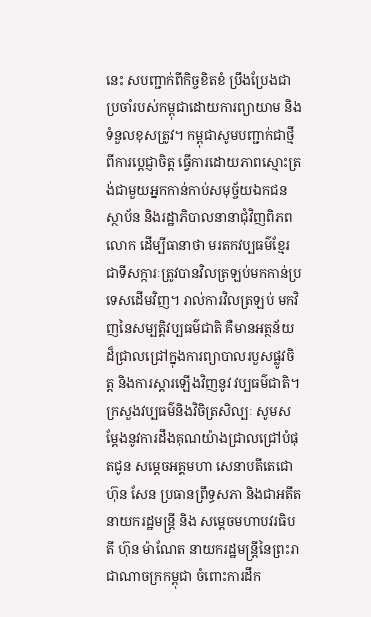នេះ សបញ្ជាក់ពីកិច្ចខិតខំ ប្រឹងប្រែងជាប្រចាំរបស់កម្ពុជាដោយការព្យាយាម និងទំនួលខុសត្រូវ។ កម្ពុជាសូមបញ្ជាក់ជាថ្មីពីការប្តេជ្ញាចិត្ត ធ្វើការដោយភាពស្មោះត្រង់ជាមួយអ្នកកាន់កាប់សមុច្ច័យឯកជន ស្ថាប័ន និងរដ្ឋាភិបាលនានាជុំវិញពិភពលោក ដើម្បីធានាថា មរតកវប្បធម៌ខ្មែរជាទីសក្ការៈត្រូវបានវិលត្រឡប់មកកាន់ប្រទេសដើមវិញ។ រាល់ការវិលត្រឡប់ មកវិញនៃសម្បត្តិវប្បធម៌ជាតិ គឺមានអត្ថន័យដ៏ជ្រាលជ្រៅក្នុងការព្យាបាលរបួសផ្លូវចិត្ត និងការស្តារឡើងវិញនូវ វប្បធម៌ជាតិ។
ក្រសួងវប្បធម៌និងវិចិត្រសិល្បៈ សូមសម្តែងនូវការដឹងគុណយ៉ាងជ្រាលជ្រៅបំផុតជូន សម្តេចអគ្គមហា សេនាបតីតេជោ ហ៊ុន សែន ប្រធានព្រឹទ្ធសភា និងជាអតីតនាយករដ្ឋមន្ត្រី និង សម្តេចមហាបវរធិបតី ហ៊ុន ម៉ាណែត នាយករដ្ឋមន្ត្រីនៃព្រះរាជាណាចក្រកម្ពុជា ចំពោះការដឹក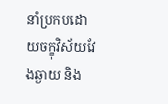នាំប្រកបដោយចក្ខុវិស័យវែងឆ្ងាយ និង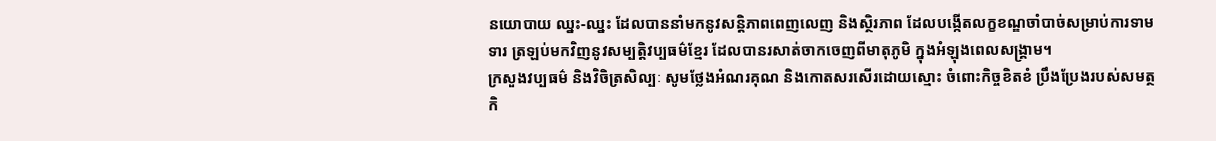នយោបាយ ឈ្នះ-ឈ្នះ ដែលបាននាំមកនូវសន្តិភាពពេញលេញ និងស្ថិរភាព ដែលបង្កើតលក្ខខណ្ឌចាំបាច់សម្រាប់ការទាមទារ ត្រឡប់មកវិញនូវសម្បត្តិវប្បធម៌ខ្មែរ ដែលបានរសាត់ចាកចេញពីមាតុភូមិ ក្នុងអំឡុងពេលសង្គ្រាម។
ក្រសួងវប្បធម៌ និងវិចិត្រសិល្បៈ សូមថ្លែងអំណរគុណ និងកោតសរសើរដោយស្មោះ ចំពោះកិច្ចខិតខំ ប្រឹងប្រែងរបស់សមត្ថកិ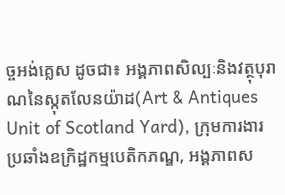ច្ចអង់គ្លេស ដូចជា៖ អង្គភាពសិល្បៈនិងវត្ថុបុរាណនៃស្កុតលែនយ៉ាដ(Art & Antiques Unit of Scotland Yard), ក្រុមការងារប្រឆាំងឧក្រិដ្ឋកម្មបេតិកភណ្ឌ, អង្គភាពស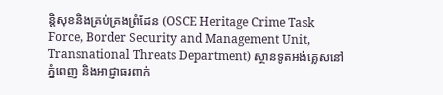ន្តិសុខនិងគ្រប់គ្រងព្រំដែន (OSCE Heritage Crime Task Force, Border Security and Management Unit, Transnational Threats Department) ស្ថានទូតអង់គ្លេសនៅភ្នំពេញ និងអាជ្ញាធរពាក់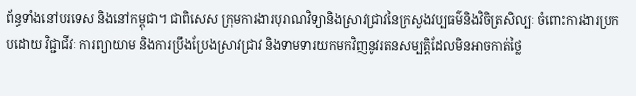ព័ន្ធទាំងនៅបរទេស និងនៅកម្ពុជា។ ជាពិសេស ក្រុមការងារបុរាណវិទ្យានិងស្រាវជ្រាវនៃក្រសួងវប្បធម៌និងវិចិត្រសិល្បៈ ចំពោះការងារប្រកបដោយ វិជ្ជាជីវៈ ការព្យាយាម និងការប្រឹងប្រែងស្រាវជ្រាវ និងទាមទារយកមកវិញនូវរតនសម្បត្តិដែលមិនអាចកាត់ថ្លៃ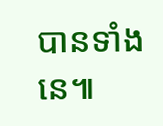បានទាំងនេ៕